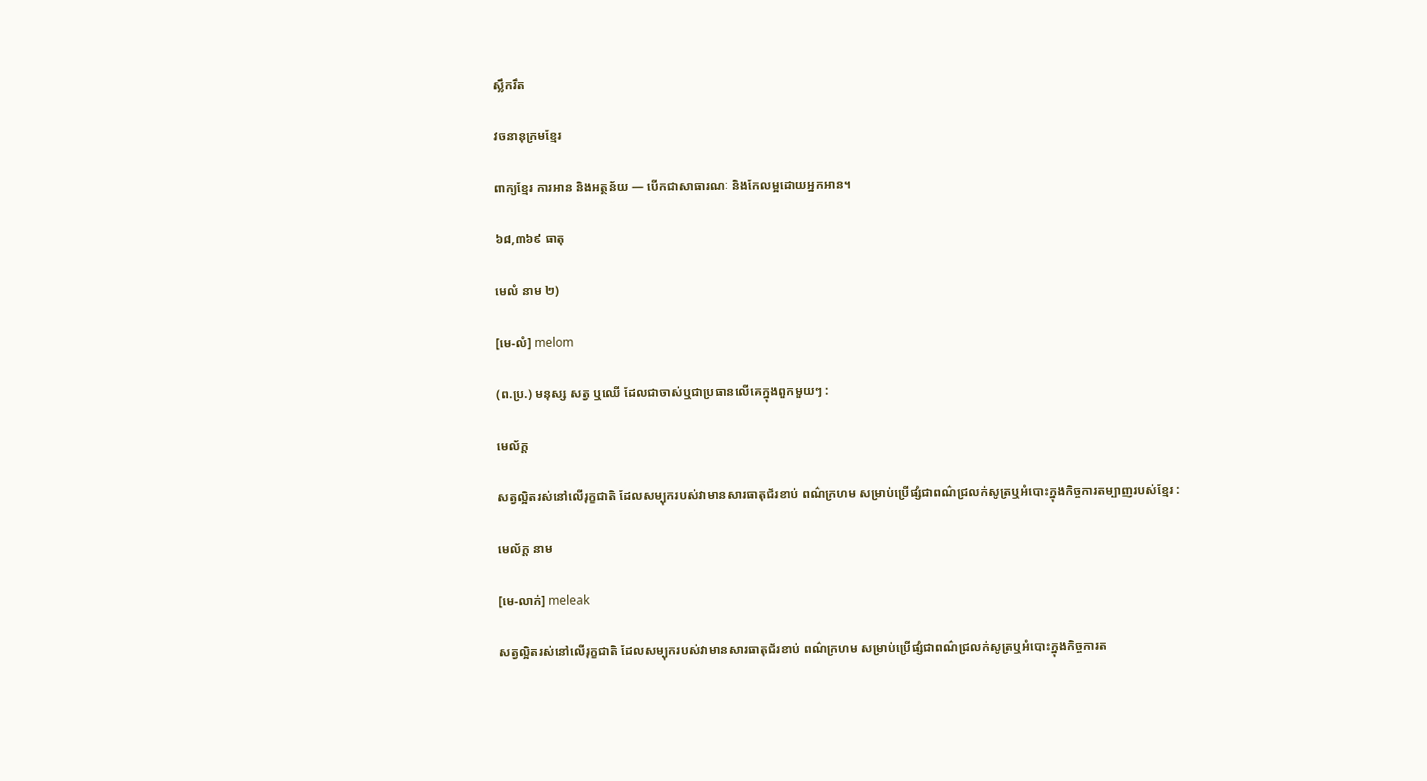ស្លឹករឹត

វចនានុក្រមខ្មែរ

ពាក្យខ្មែរ ការអាន និងអត្ថន័យ — បើកជាសាធារណៈ និងកែលម្អដោយអ្នកអាន។

៦៨,៣៦៩ ធាតុ

មេលំ នាម ២)

[មេ-លំ] melom

(ព.ប្រ.) មនុស្ស សត្វ ឬឈើ ដែលជាចាស់ឬជាប្រធានលើគេក្នុងពួកមួយៗ :

មេល័ក្ដ

សត្វល្អិតរស់នៅលើរុក្ខជាតិ ដែលសម្បុករបស់វាមានសារធាតុជ័រខាប់ ពណ៌ក្រហម សម្រាប់ប្រើផ្សំជាពណ៌ជ្រលក់សូត្រឬអំបោះក្នុងកិច្ចការតម្បាញរបស់ខ្មែរ :

មេល័ក្ដ នាម

[មេ-លាក់] meleak

សត្វល្អិតរស់នៅលើរុក្ខជាតិ ដែលសម្បុករបស់វាមានសារធាតុជ័រខាប់ ពណ៌ក្រហម សម្រាប់ប្រើផ្សំជាពណ៌ជ្រលក់សូត្រឬអំបោះក្នុងកិច្ចការត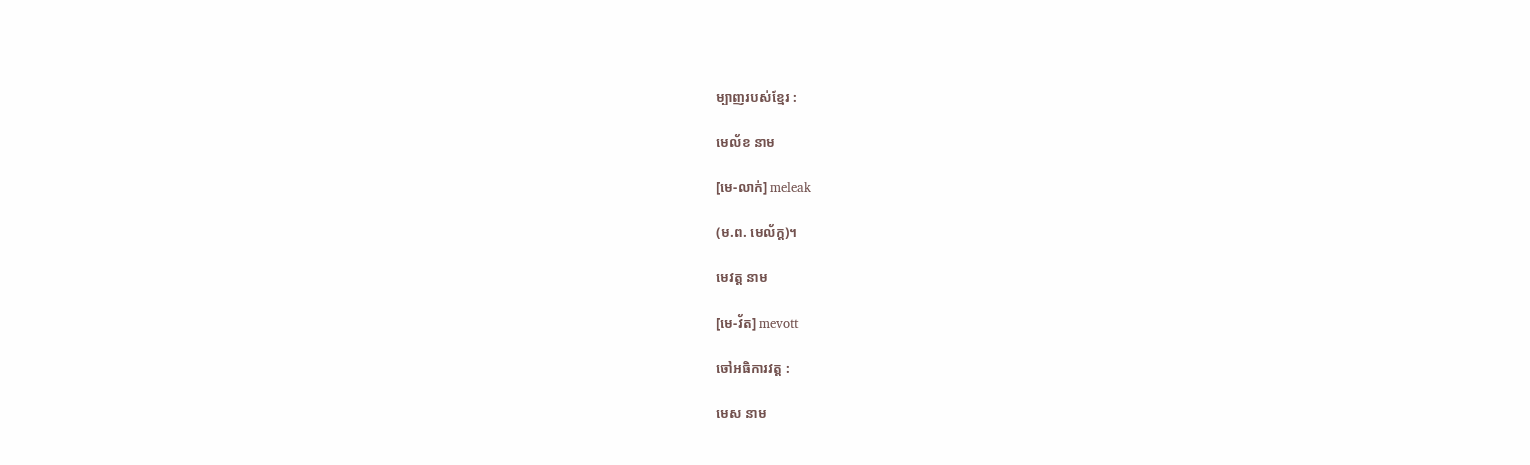ម្បាញរបស់ខ្មែរ :

មេល័ខ នាម

[មេ-លាក់] meleak

(ម.ព. មេល័ក្ដ)។

មេវត្ត នាម

[មេ-វ័ត] mevott

ចៅអធិការវត្ត :

មេស នាម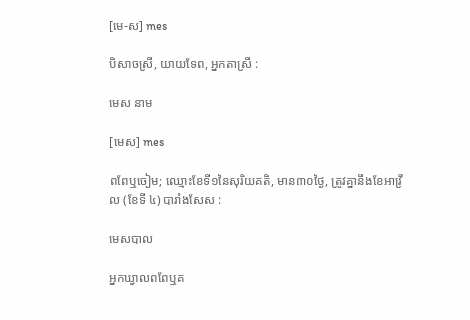[មេ-ស] mes

បិសាចស្រី, យាយទែព, អ្នកតាស្រី :

មេស នាម

[មេស] mes

ពពែឬចៀម; ឈ្មោះខែទី១នៃសុរិយគតិ, មាន៣០ថ្ងៃ, ត្រូវគ្នានឹងខែអាវ្រីល (ខែទី ៤) បារាំងសែស :

មេសបាល

អ្នកឃ្វាលពពែឬគ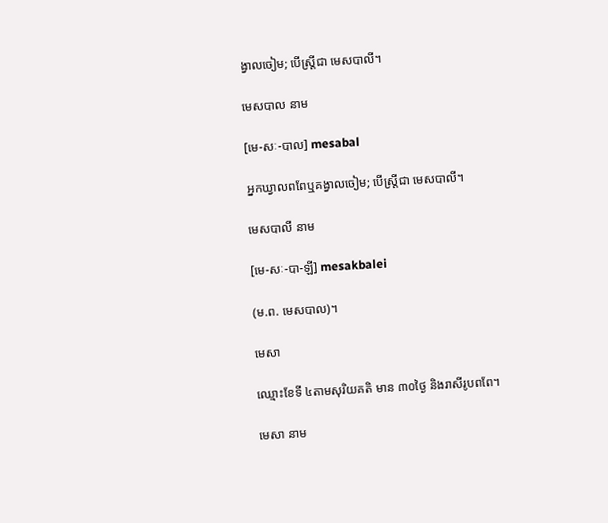ង្វាលចៀម; បើស្ត្រីជា មេសបាលី។

មេសបាល នាម

[មេ-សៈ-បាល] mesabal

អ្នកឃ្វាលពពែឬគង្វាលចៀម; បើស្ត្រីជា មេសបាលី។

មេសបាលី នាម

[មេ-សៈ-បា-ឡី] mesakbalei

(ម.ព. មេសបាល)។

មេសា

ឈ្មោះខែទី ៤តាមសុរិយគតិ មាន ៣០ថ្ងៃ និងរាសីរូបពពែ។

មេសា នាម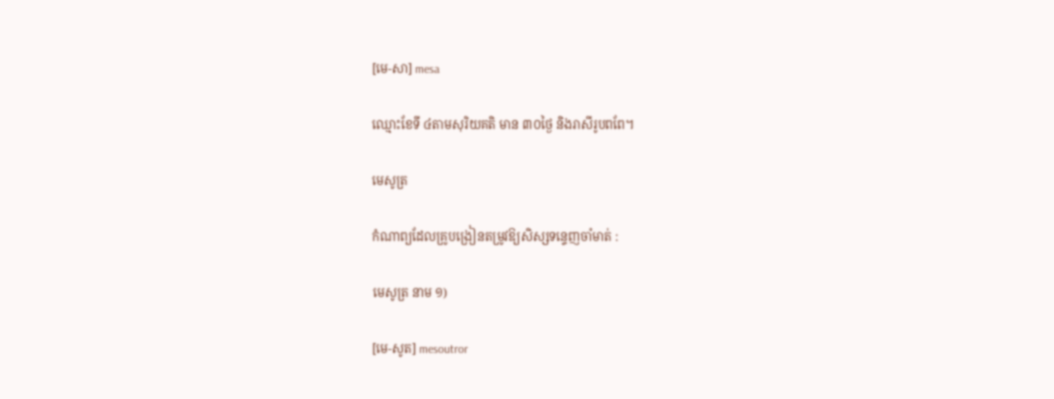[មេ-សា] mesa

ឈ្មោះខែទី ៤តាមសុរិយគតិ មាន ៣០ថ្ងៃ និងរាសីរូបពពែ។

មេសូត្រ

កំណាព្យដែលគ្រូបង្រៀនតម្រូវឱ្យសិស្សទន្ទេញចាំមាត់ :

មេសូត្រ នាម ១)

[មេ-សូត] mesoutror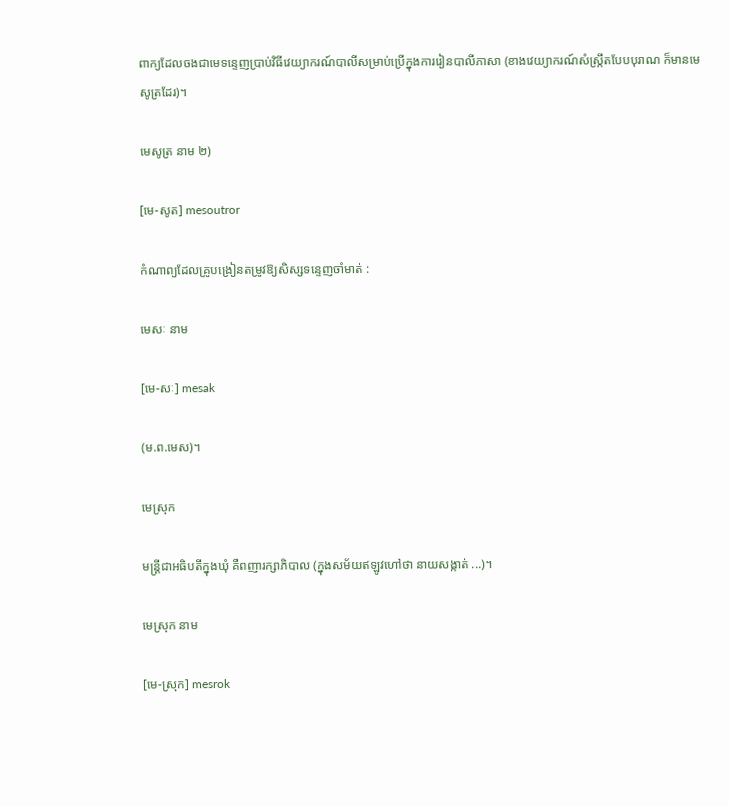ពាក្យដែលចងជាមេទន្ទេញប្រាប់វិធីវេយ្យាករណ៍បាលីសម្រាប់ប្រើក្នុងការរៀនបាលីភាសា (ខាងវេយ្យាករណ៍សំស្ក្រឹតបែបបុរាណ ក៏មានមេសូត្រដែរ)។

មេសូត្រ នាម ២)

[មេ-សូត] mesoutror

កំណាព្យដែលគ្រូបង្រៀនតម្រូវឱ្យសិស្សទន្ទេញចាំមាត់ :

មេសៈ នាម

[មេ-សៈ] mesak

(ម.ព.មេស)។

មេស្រុក

មន្ត្រីជាអធិបតីក្នុងឃុំ គឺពញារក្សាភិបាល (ក្នុងសម័យឥឡូវហៅថា នាយសង្កាត់ ...)។

មេស្រុក នាម

[មេ-ស្រុក] mesrok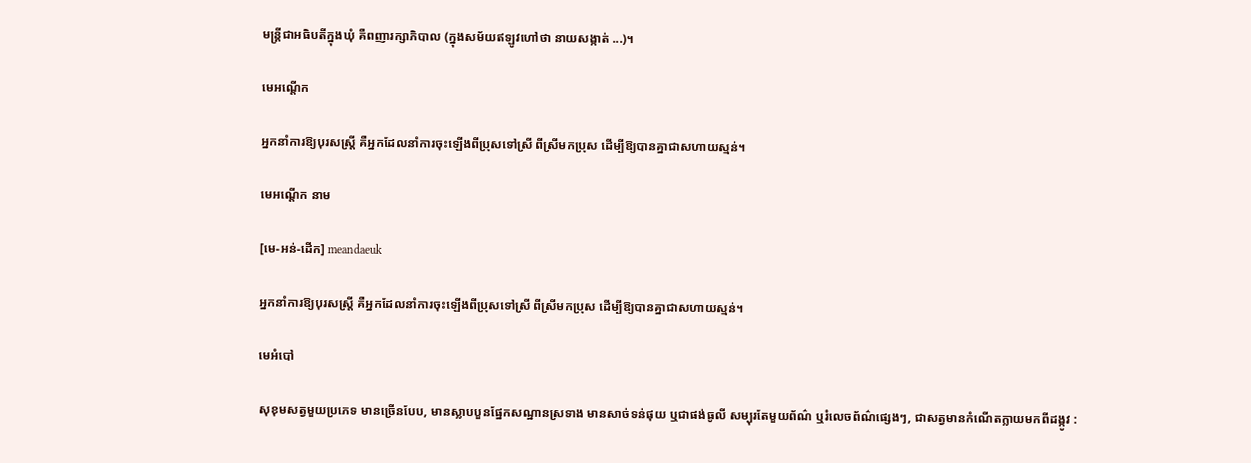មន្ត្រីជាអធិបតីក្នុងឃុំ គឺពញារក្សាភិបាល (ក្នុងសម័យឥឡូវហៅថា នាយសង្កាត់ ...)។

មេអណ្ដើក

អ្នកនាំការឱ្យបុរសស្ត្រី គឺអ្នកដែលនាំការចុះឡើងពីប្រុសទៅស្រី ពីស្រីមកប្រុស ដើម្បីឱ្យបានគ្នាជាសហាយស្មន់។

មេអណ្ដើក នាម

[មេ-អន់-ដើក] meandaeuk

អ្នកនាំការឱ្យបុរសស្ត្រី គឺអ្នកដែលនាំការចុះឡើងពីប្រុសទៅស្រី ពីស្រីមកប្រុស ដើម្បីឱ្យបានគ្នាជាសហាយស្មន់។

មេអំបៅ

សុខុមសត្វមួយប្រភេទ មានច្រើនបែប, មានស្លាបបួនផ្នែកសណ្ឋានស្រទាង មានសាច់ទន់ផុយ ឬជាផង់ធូលី សម្បុរតែមួយព័ណ៌ ឬរំលេចព័ណ៌ផ្សេងៗ, ជាសត្វមានកំណើតក្លាយមកពីដង្កូវ :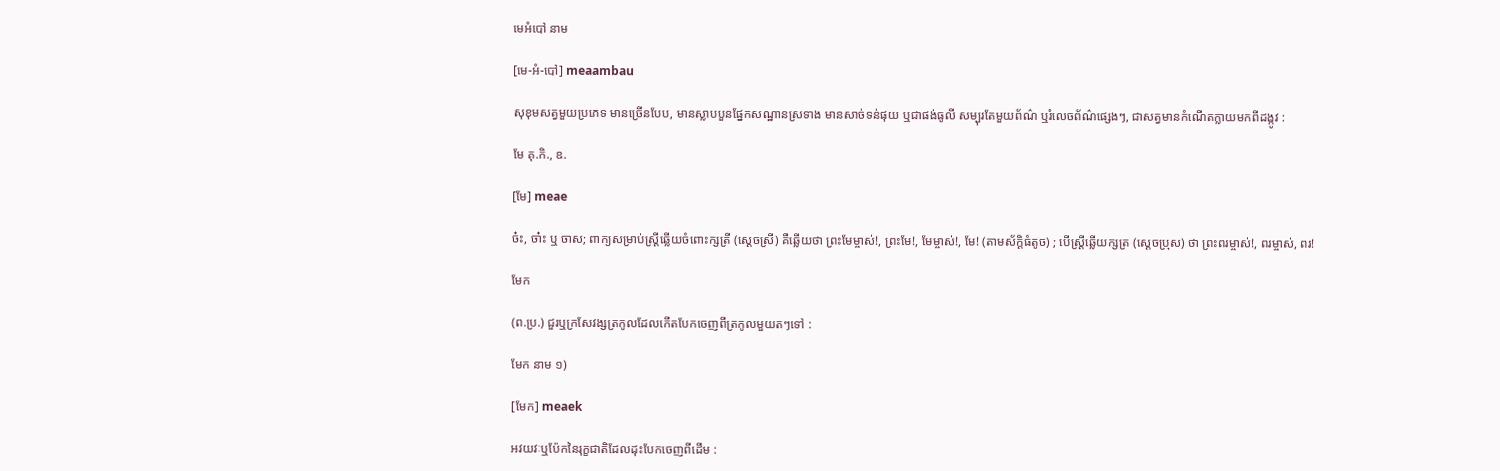មេអំបៅ នាម

[មេ-អំ-បៅ] meaambau

សុខុមសត្វមួយប្រភេទ មានច្រើនបែប, មានស្លាបបួនផ្នែកសណ្ឋានស្រទាង មានសាច់ទន់ផុយ ឬជាផង់ធូលី សម្បុរតែមួយព័ណ៌ ឬរំលេចព័ណ៌ផ្សេងៗ, ជាសត្វមានកំណើតក្លាយមកពីដង្កូវ :

មែ គុ.កិ., ឧ.

[មែ] meae

ច៎ះ, ចា៎ះ ឬ ចាស; ពាក្យសម្រាប់ស្ត្រីឆ្លើយចំពោះក្សត្រី (ស្ដេចស្រី) គឺឆ្លើយថា ព្រះមែម្ចាស់!, ព្រះមែ!, មែម្ចាស់!, មែ! (តាមស័ក្ដិធំតូច) ; បើស្ត្រីឆ្លើយក្សត្រ (ស្ដេចប្រុស) ថា ព្រះពរម្ចាស់!, ពរម្ចាស់, ពរ!

មែក

(ព.ប្រ.) ជួរឬក្រសែវង្សត្រកូលដែលកើតបែកចេញពីត្រកូលមួយតៗទៅ :

មែក នាម ១)

[មែក] meaek

អវយវៈឬប៉ែកនៃរុក្ខជាតិដែលដុះបែកចេញពីដើម :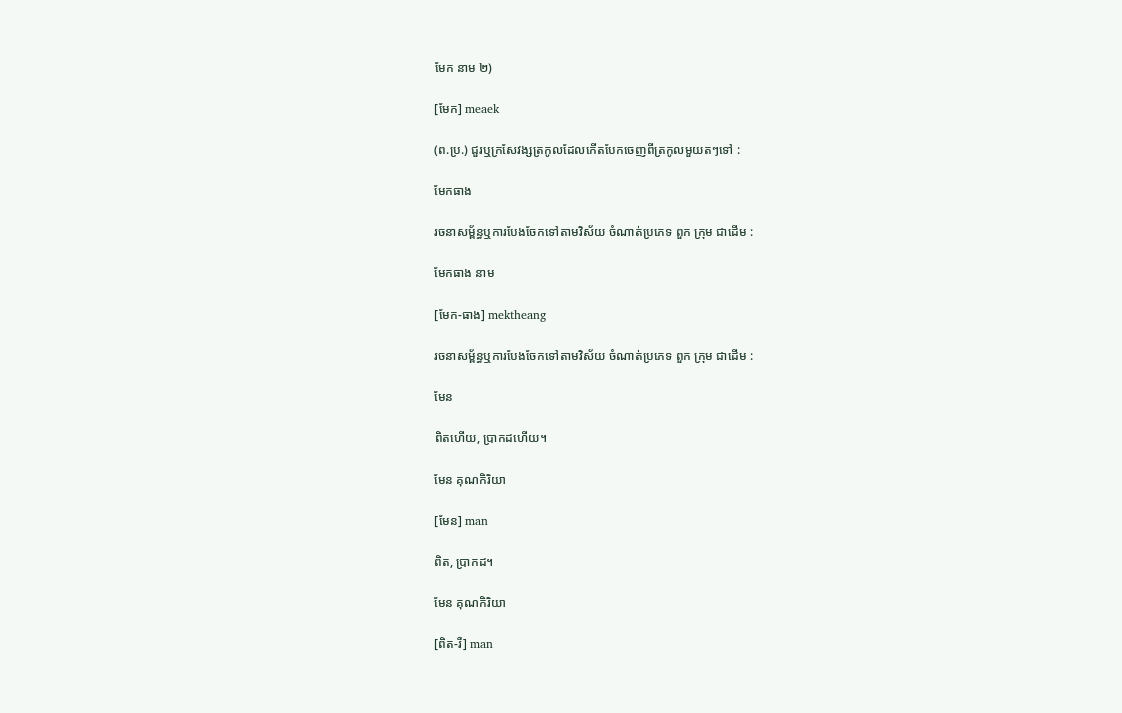មែក នាម ២)

[មែក] meaek

(ព.ប្រ.) ជួរឬក្រសែវង្សត្រកូលដែលកើតបែកចេញពីត្រកូលមួយតៗទៅ :

មែកធាង

រចនាសម្ព័ន្ធឬការបែងចែកទៅតាមវិស័យ ចំណាត់ប្រភេទ ពួក ក្រុម ជាដើម :

មែកធាង នាម

[មែក-ធាង] mektheang

រចនាសម្ព័ន្ធឬការបែងចែកទៅតាមវិស័យ ចំណាត់ប្រភេទ ពួក ក្រុម ជាដើម :

មែន

ពិតហើយ, ប្រាកដហើយ។

មែន គុណកិរិយា

[មែន] man

ពិត, ប្រាកដ។

មែន គុណកិរិយា

[ពិត-រឺ] man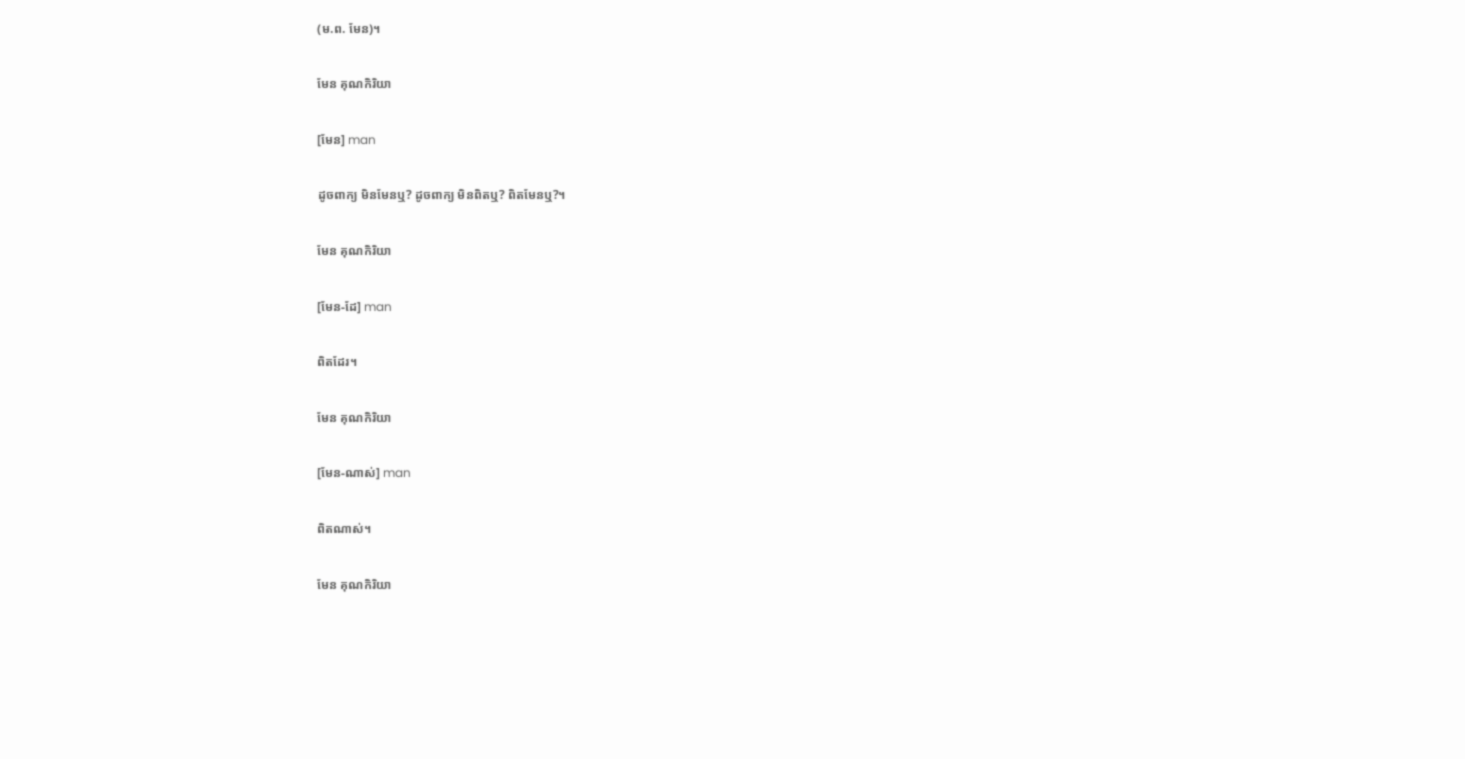(ម.ព. មែន)។

មែន គុណកិរិយា

[មែន] man

ដូចពាក្យ មិនមែនឬ? ដូចពាក្យ មិនពិតឬ? ពិតមែនឬ?។

មែន គុណកិរិយា

[មែន-ដែ] man

ពិតដែរ។

មែន គុណកិរិយា

[មែន-ណាស់] man

ពិតណាស់។

មែន គុណកិរិយា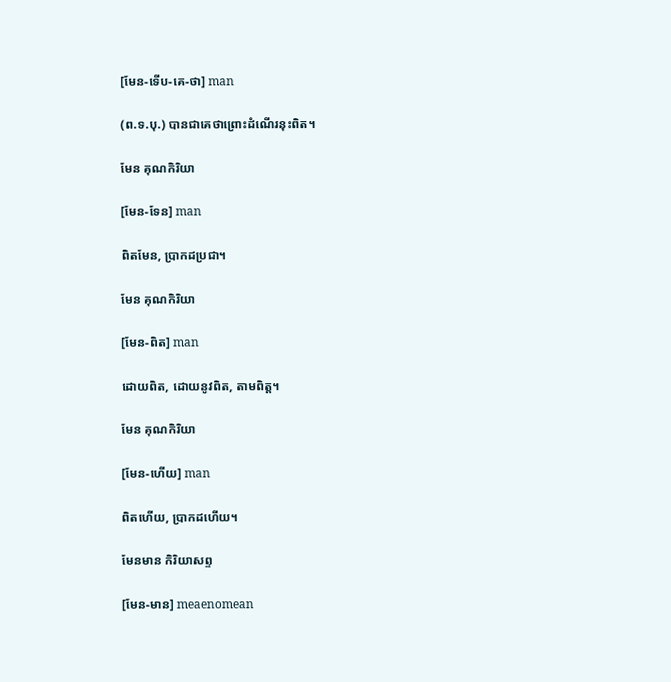[មែន-ទើប-គេ-ថា] man

(ព.ទ.បុ.) បានជាគេថាព្រោះដំណើរនុះពិត។

មែន គុណកិរិយា

[មែន-ទែន] man

ពិតមែន, ប្រាកដប្រជា។

មែន គុណកិរិយា

[មែន-ពិត] man

ដោយពិត, ដោយនូវពិត, តាមពិត្ត។

មែន គុណកិរិយា

[មែន-ហើយ] man

ពិតហើយ, ប្រាកដហើយ។

មែនមាន កិរិយាសព្ទ

[មែន-មាន] meaenomean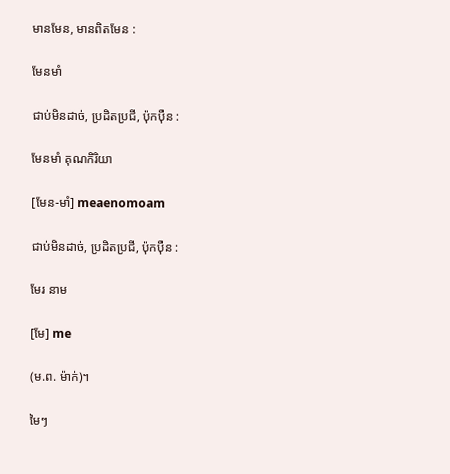មានមែន, មានពិតមែន :

មែនមាំ

ជាប់មិនដាច់, ប្រដិតប្រជី, ប៉ុកប៉ឺន :

មែនមាំ គុណកិរិយា

[មែន-មាំ] meaenomoam

ជាប់មិនដាច់, ប្រដិតប្រជី, ប៉ុកប៉ឺន :

មែរ នាម

[មែ] me

(ម.ព. ម៉ាក់)។

មៃៗ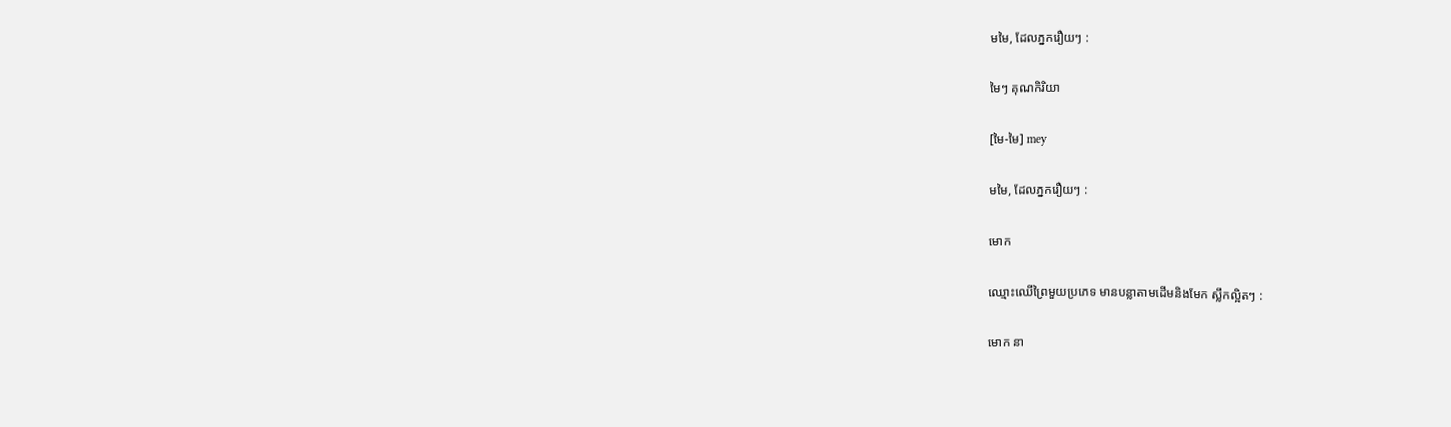មមៃ, ដែលភ្នករឿយៗ :

មៃៗ គុណកិរិយា

[មៃ-មៃ] mey

មមៃ, ដែលភ្នករឿយៗ :

មោក

ឈ្មោះឈើព្រៃមួយប្រភេទ មានបន្លាតាមដើមនិងមែក ស្លឹកល្អិតៗ :

មោក នា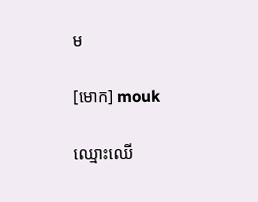ម

[មោក] mouk

ឈ្មោះឈើ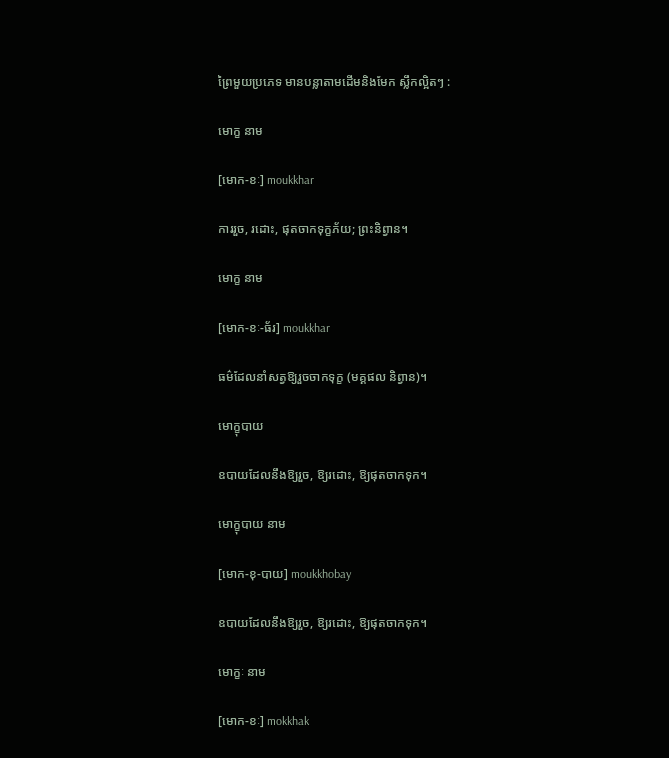ព្រៃមួយប្រភេទ មានបន្លាតាមដើមនិងមែក ស្លឹកល្អិតៗ :

មោក្ខ នាម

[មោក-ខៈ] moukkhar

ការរួច, រដោះ, ផុតចាកទុក្ខភ័យ; ព្រះនិព្វាន។

មោក្ខ នាម

[មោក-ខៈ-ធ័រ] moukkhar

ធម៌ដែលនាំសត្វឱ្យរួចចាកទុក្ខ (មគ្គផល និព្វាន)។

មោក្ខុបាយ

ឧបាយដែលនឹងឱ្យរួច, ឱ្យរដោះ, ឱ្យផុតចាកទុក។

មោក្ខុបាយ នាម

[មោក-ខុ-បាយ] moukkhobay

ឧបាយដែលនឹងឱ្យរួច, ឱ្យរដោះ, ឱ្យផុតចាកទុក។

មោក្ខៈ នាម

[មោក-ខៈ] mokkhak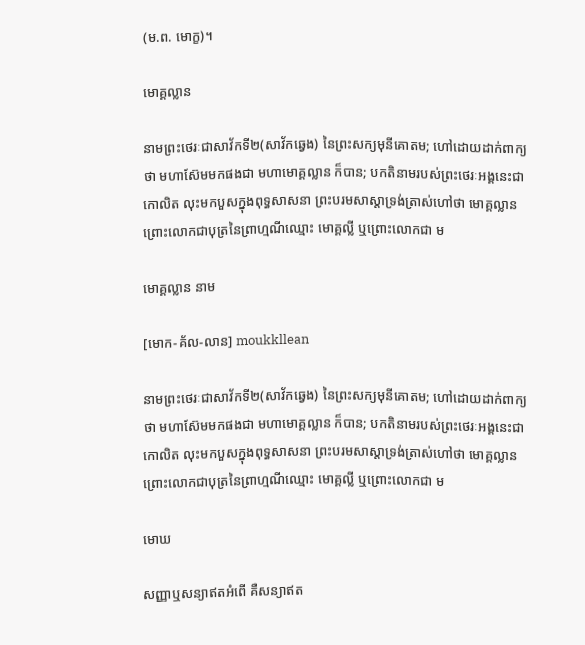(ម.ព. មោក្ខ)។

មោគ្គល្លាន

នាមព្រះថេរៈជាសាវ័កទី២(សាវ័កឆ្វេង) នៃព្រះសក្យមុនីគោតម; ហៅដោយដាក់ពាក្យថា មហាស៊ែមមកផងជា មហាមោគ្គល្លាន ក៏បាន; បកតិនាមរបស់ព្រះថេរៈអង្គនេះជា កោលិត លុះមកបួសក្នុងពុទ្ធសាសនា ព្រះបរមសាស្តាទ្រង់ត្រាស់ហៅថា មោគ្គល្លាន ព្រោះលោកជាបុត្រនៃព្រាហ្មណីឈ្មោះ មោគ្គល្លី ឬព្រោះលោកជា ម

មោគ្គល្លាន នាម

[មោក-គ័ល-លាន] moukkllean

នាមព្រះថេរៈជាសាវ័កទី២(សាវ័កឆ្វេង) នៃព្រះសក្យមុនីគោតម; ហៅដោយដាក់ពាក្យថា មហាស៊ែមមកផងជា មហាមោគ្គល្លាន ក៏បាន; បកតិនាមរបស់ព្រះថេរៈអង្គនេះជា កោលិត លុះមកបួសក្នុងពុទ្ធសាសនា ព្រះបរមសាស្តាទ្រង់ត្រាស់ហៅថា មោគ្គល្លាន ព្រោះលោកជាបុត្រនៃព្រាហ្មណីឈ្មោះ មោគ្គល្លី ឬព្រោះលោកជា ម

មោឃ

សញ្ញាឬសន្យាឥតអំពើ គឺសន្យាឥត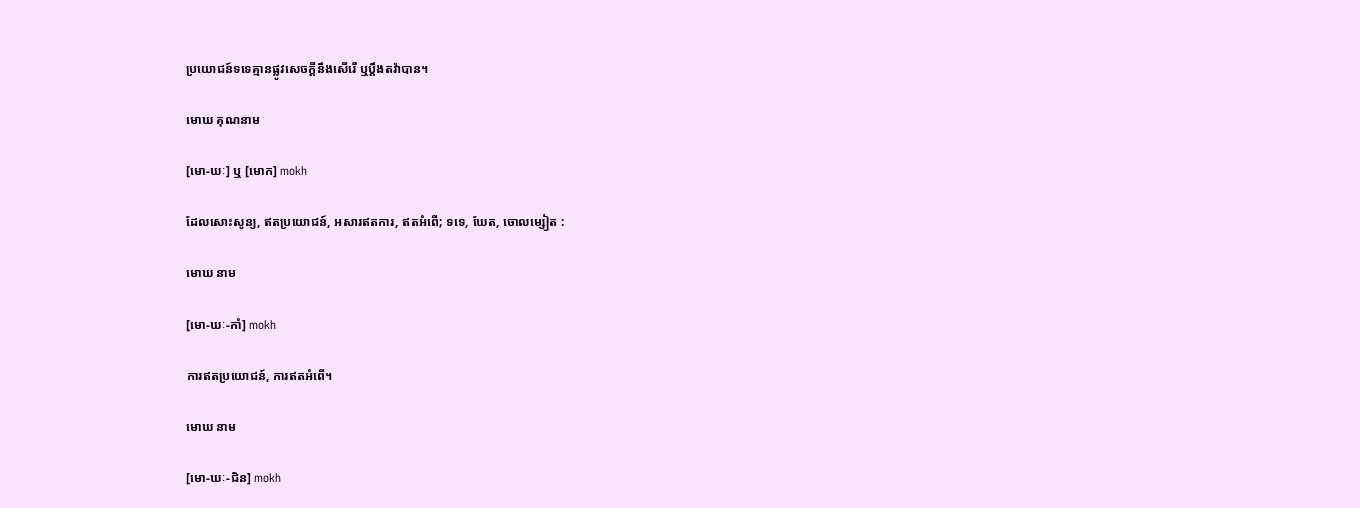ប្រយោជន៍ទទេគ្មានផ្លូវសេចក្ដីនឹងសើរើ ឬប្ដឹងតវ៉ាបាន។

មោឃ គុណនាម

[មោ-ឃៈ] ឬ [មោក] mokh

ដែលសោះសូន្យ, ឥតប្រយោជន៍, អសារឥតការ, ឥតអំពើ; ទទេ, ឃែត, ចោលម្សៀត :

មោឃ នាម

[មោ-ឃៈ-កាំ] mokh

ការឥតប្រយោជន៍, ការឥតអំពើ។

មោឃ នាម

[មោ-ឃៈ-ជិន] mokh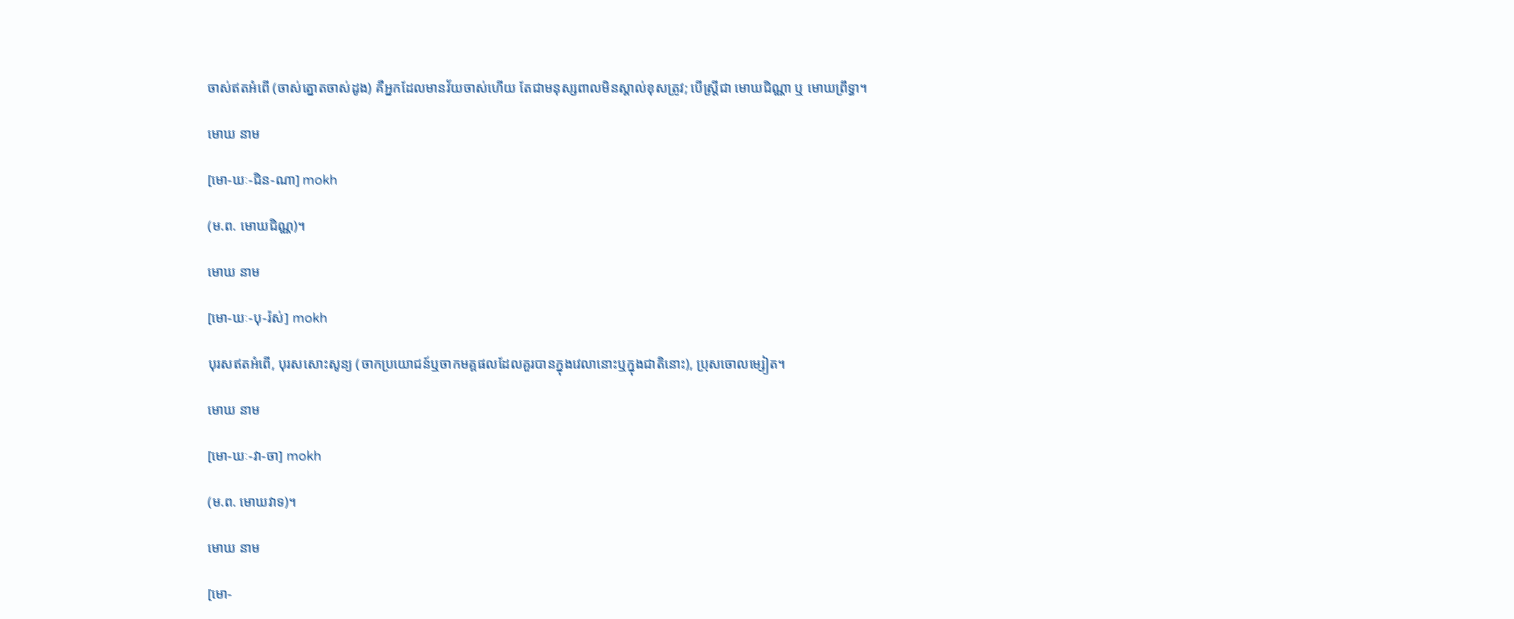ចាស់ឥតអំពើ (ចាស់ត្នោតចាស់ដូង) គឺអ្នកដែលមានវ័យចាស់ហើយ តែជាមនុស្សពាលមិនស្គាល់ខុសត្រូវ; បើស្ត្រីជា មោឃជិណ្ណា ឬ មោឃព្រឹទ្ធា។

មោឃ នាម

[មោ-ឃៈ-ជិន-ណា] mokh

(ម.ព. មោឃជិណ្ណ)។

មោឃ នាម

[មោ-ឃៈ-បុ-រ៉ស់] mokh

បុរសឥតអំពើ, បុរសសោះសូន្យ (ចាកប្រយោជន៍ឬចាកមគ្គផលដែលគួរបានក្នុងវេលានោះឬក្នុងជាតិនោះ), ប្រុសចោលម្សៀត។

មោឃ នាម

[មោ-ឃៈ-វា-ចា] mokh

(ម.ព. មោឃវាទ)។

មោឃ នាម

[មោ-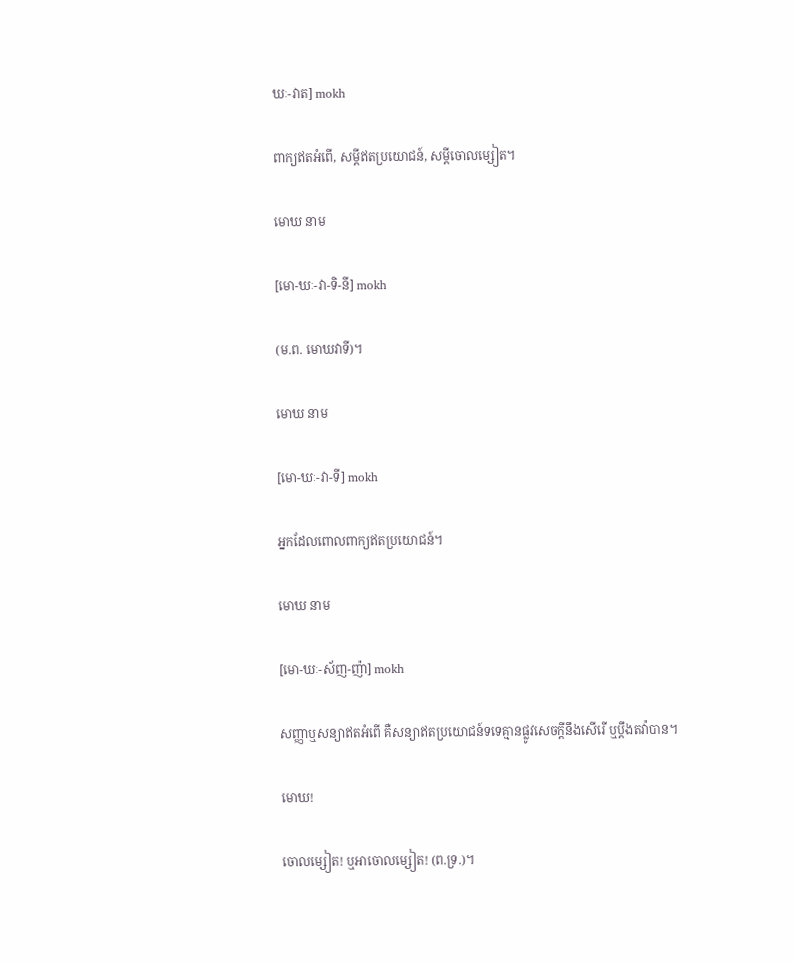ឃៈ-វាត] mokh

ពាក្យឥតអំពើ, សម្ដីឥតប្រយោជន៍, សម្ដីចោលម្សៀត។

មោឃ នាម

[មោ-ឃៈ-វា-ទិ-នី] mokh

(ម.ព. មោឃវាទី)។

មោឃ នាម

[មោ-ឃៈ-វា-ទី] mokh

អ្នកដែលពោលពាក្យឥតប្រយោជន៍។

មោឃ នាម

[មោ-ឃៈ-ស័ញ-ញ៉ា] mokh

សញ្ញាឬសន្យាឥតអំពើ គឺសន្យាឥតប្រយោជន៍ទទេគ្មានផ្លូវសេចក្ដីនឹងសើរើ ឬប្ដឹងតវ៉ាបាន។

មោឃ!

ចោលម្សៀត! ឬអាចោលម្សៀត! (ព.ទ្រ.)។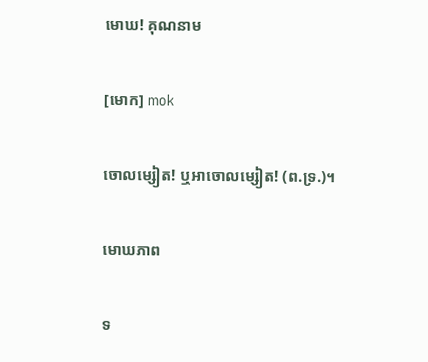មោឃ! គុណនាម

[មោក] mok

ចោលម្សៀត! ឬអាចោលម្សៀត! (ព.ទ្រ.)។

មោឃភាព

ទ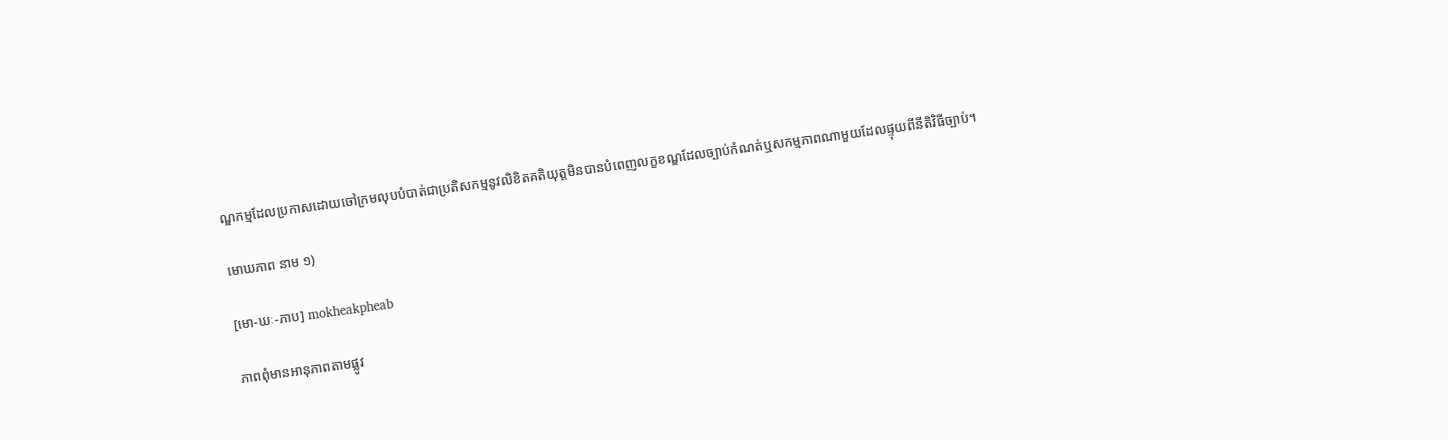ណ្ឌកម្មដែលប្រកាសដោយចៅក្រមលុបបំបាត់ជាប្រតិសកម្មនូវលិខិតគតិយុត្តមិនបានបំពេញលក្ខខណ្ឌដែលច្បាប់កំណត់ឬសកម្មភាពណាមួយដែលផ្ទុយពីនីតិវិធីច្បាប់។

មោឃភាព នាម ១)

[មោ-ឃៈ-ភាប] mokheakpheab

ភាពពុំមានអានុភាពតាមផ្លូវ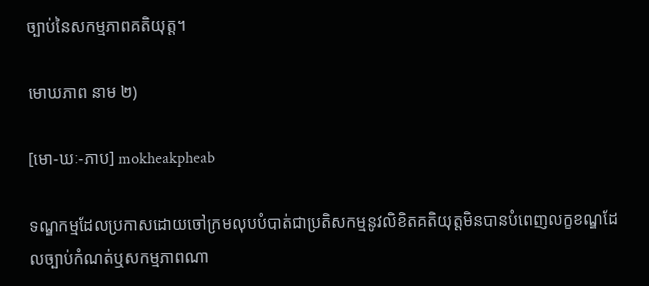ច្បាប់នៃសកម្មភាពគតិយុត្ត។

មោឃភាព នាម ២)

[មោ-ឃៈ-ភាប] mokheakpheab

ទណ្ឌកម្មដែលប្រកាសដោយចៅក្រមលុបបំបាត់ជាប្រតិសកម្មនូវលិខិតគតិយុត្តមិនបានបំពេញលក្ខខណ្ឌដែលច្បាប់កំណត់ឬសកម្មភាពណា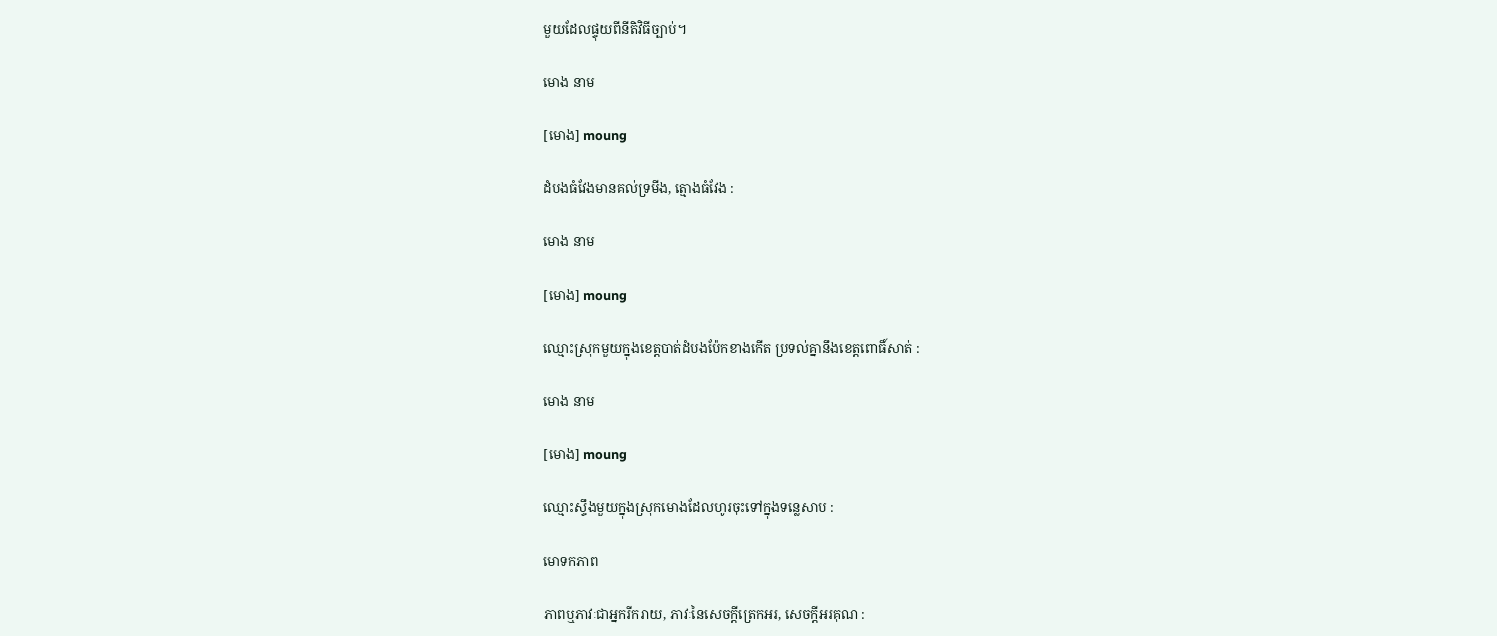មួយដែលផ្ទុយពីនីតិវិធីច្បាប់។

មោង នាម

[មោង] moung

ដំបងធំវែងមានគល់ទ្រមីង, ត្មោងធំវែង :

មោង នាម

[មោង] moung

ឈ្មោះស្រុកមួយក្នុងខេត្តបាត់ដំបងប៉ែកខាងកើត ប្រទល់គ្នានឹងខេត្តពោធិ៍សាត់ :

មោង នាម

[មោង] moung

ឈ្មោះស្ទឹងមួយក្នុងស្រុកមោងដែលហូរចុះទៅក្នុងទន្លេសាប :

មោទកភាព

ភាពឬភាវៈជាអ្នករីករាយ, ភាវៈនៃសេចក្ដីត្រេកអរ, សេចក្ដីអរគុណ :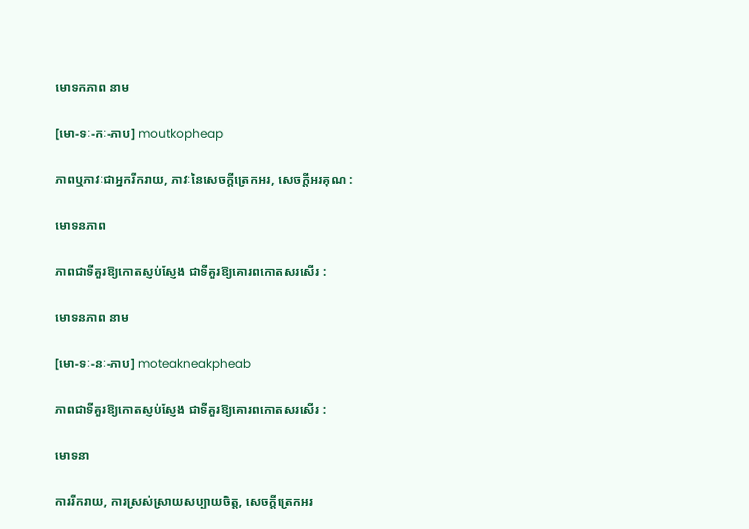មោទកភាព នាម

[មោ-ទៈ-កៈ-ភាប] moutkopheap

ភាពឬភាវៈជាអ្នករីករាយ, ភាវៈនៃសេចក្ដីត្រេកអរ, សេចក្ដីអរគុណ :

មោទនភាព

ភាពជាទីគួរឱ្យកោតស្ញប់ស្ញែង ជាទីគួរឱ្យគោរពកោតសរសើរ :

មោទនភាព នាម

[មោ-ទៈ-នៈ-ភាប] moteakneakpheab

ភាពជាទីគួរឱ្យកោតស្ញប់ស្ញែង ជាទីគួរឱ្យគោរពកោតសរសើរ :

មោទនា

ការរីករាយ, ការស្រស់ស្រាយសប្បាយចិត្ត, សេចក្ដីត្រេកអរ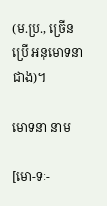(ម.ប្រ., ច្រើនប្រើ អនុមោទនា ជាង)។

មោទនា នាម

[មោ-ទៈ-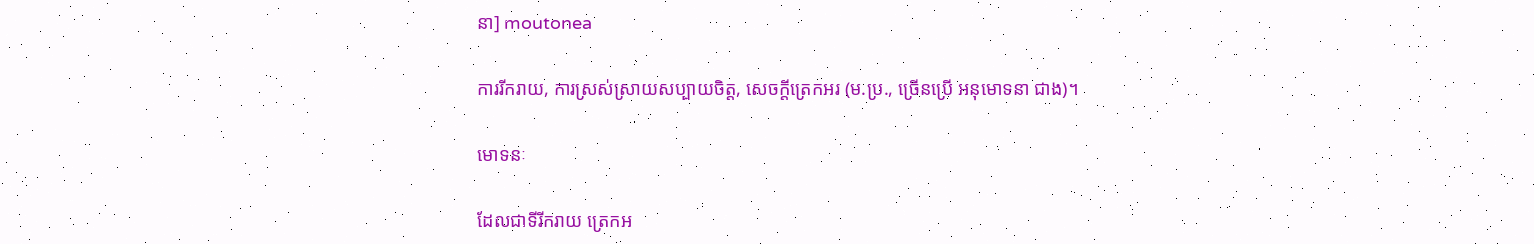នា] moutonea

ការរីករាយ, ការស្រស់ស្រាយសប្បាយចិត្ត, សេចក្ដីត្រេកអរ (ម.ប្រ., ច្រើនប្រើ អនុមោទនា ជាង)។

មោទនៈ

ដែលជាទីរីករាយ ត្រេកអ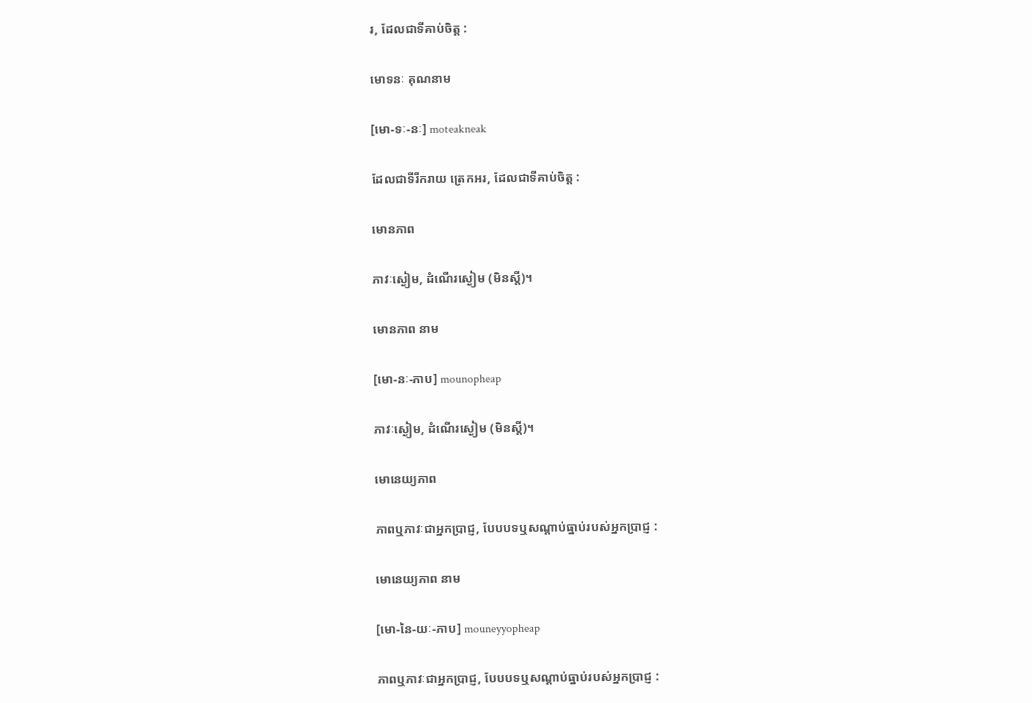រ, ដែលជាទីគាប់ចិត្ត :

មោទនៈ គុណនាម

[មោ-ទៈ-នៈ] moteakneak

ដែលជាទីរីករាយ ត្រេកអរ, ដែលជាទីគាប់ចិត្ត :

មោនភាព

ភាវៈស្ងៀម, ដំណើរស្ងៀម (មិនស្ដី)។

មោនភាព នាម

[មោ-នៈ-ភាប] mounopheap

ភាវៈស្ងៀម, ដំណើរស្ងៀម (មិនស្ដី)។

មោនេយ្យភាព

ភាពឬភាវៈជាអ្នកប្រាជ្ញ, បែបបទឬសណ្ដាប់ធ្នាប់របស់អ្នកប្រាជ្ញ :

មោនេយ្យភាព នាម

[មោ-នៃ-យៈ-ភាប] mouneyyopheap

ភាពឬភាវៈជាអ្នកប្រាជ្ញ, បែបបទឬសណ្ដាប់ធ្នាប់របស់អ្នកប្រាជ្ញ :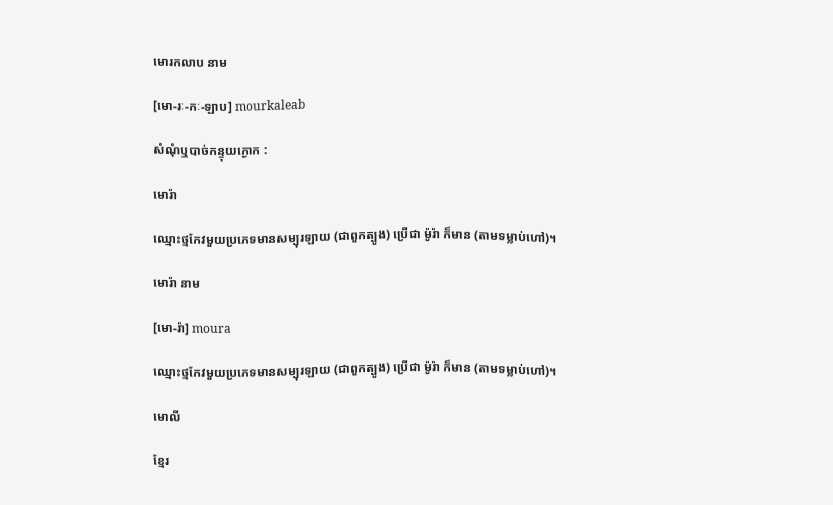មោរកលាប នាម

[មោ-រៈ-កៈ-ឡាប] mourkaleab

សំណុំឬបាច់កន្ទុយក្ងោក :

មោរ៉ា

ឈ្មោះថ្មកែវមួយប្រភេទមានសម្បុរឡាយ (ជាពួកត្បូង) ប្រើជា ម៉ូរ៉ា ក៏មាន (តាមទម្លាប់ហៅ)។

មោរ៉ា នាម

[មោ-រ៉ា] moura

ឈ្មោះថ្មកែវមួយប្រភេទមានសម្បុរឡាយ (ជាពួកត្បូង) ប្រើជា ម៉ូរ៉ា ក៏មាន (តាមទម្លាប់ហៅ)។

មោលី

ខ្មែរ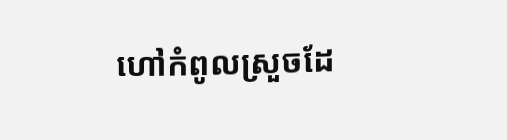ហៅកំពូលស្រួចដែ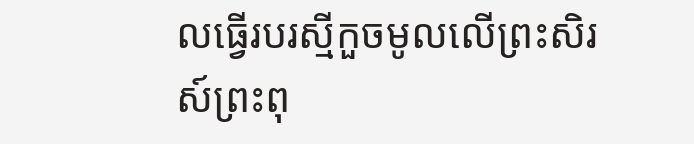លធ្វើរបរស្មីកួចមូលលើព្រះសិរស៍ព្រះពុ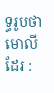ទ្ធរូបថា មោលី ដែរ :